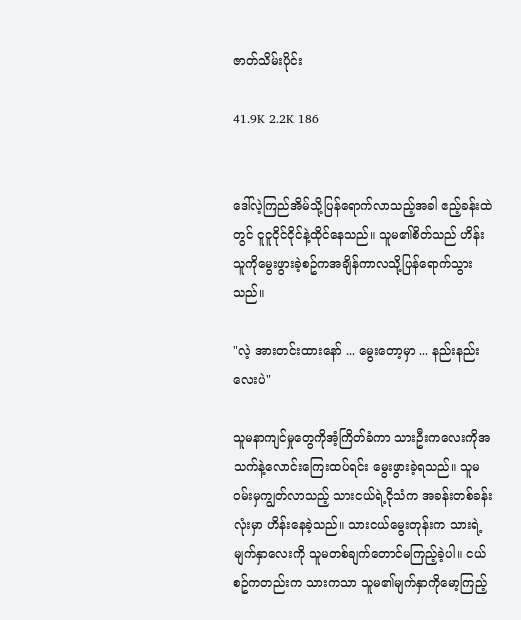ဇာတ်သိမ်းပိုင်း

41.9K 2.2K 186


ဒေါ်လဲ့ကြည်အိမ်သို့ပြန်ရောက်လာသည့်အခါ ဧည့်ခန်းထဲတွင် ငူငူငိုင်ငိုင်နဲ့ထိုင်နေသည်။ သူမ၏စိတ်သည် ဟိန်းသူကိုမွေးဖွားခဲ့စဥ်ကအချိန်ကာလသို့ပြန်ရောက်သွားသည်။

"လဲ့ အားတင်းထားနော် ... မွေးတော့မှာ ... နည်းနည်းလေးပဲ"

သူမနာကျင်မှုတွေကိုအံ့ကြိတ်ခံကာ သားဦးကလေးကိုအသက်နဲ့လောင်းကြေးထပ်ရင်း မွေးဖွားခဲ့ရသည်။ သူမဝမ်းမှကျွတ်လာသည့် သားငယ်ရဲ့ငိုသံက အခန်းတစ်ခန်းလုံးမှာ ဟိန်းနေခဲ့သည်။ သားငယ်မွေးတုန်းက သားရဲ့မျက်နှာလေးကို သူမတစ်ချက်တောင်မကြည့်ခဲ့ပါ။ ငယ်စဥ်ကတည်းက သားကသာ သူမ၏မျက်နှာကိုမော့ကြည့်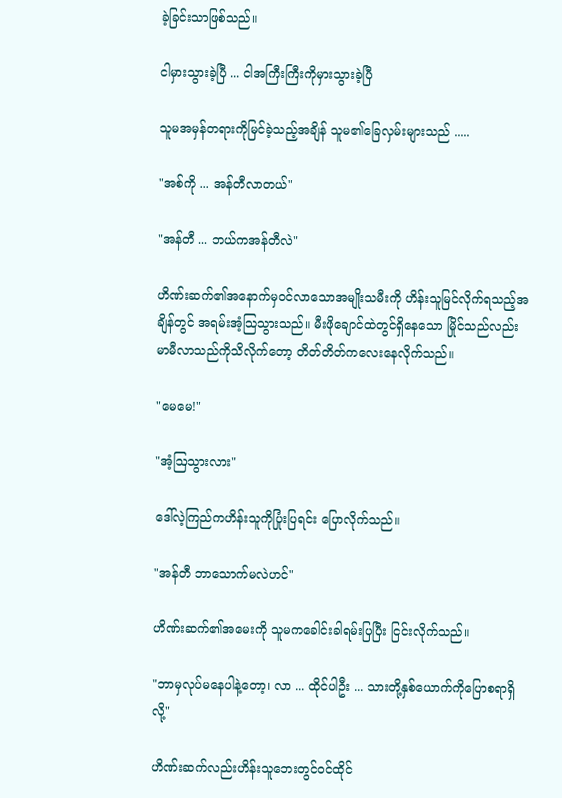ခဲ့ခြင်းသာဖြစ်သည်။

ငါမှားသွားခဲ့ပြီ ... ငါအကြီးကြီးကိုမှားသွားခဲ့ပြီ

သူမအမှန်တရားကိုမြင်ခဲ့သည့်အချိန် သူမ၏ခြေလှမ်းများသည် .....

"အစ်ကို ... အန်တီလာတယ်"

"အန်တီ ... ဘယ်ကအန်တီလဲ"

ဟိဏ်းဆက်၏အနောက်မှဝင်လာသောအမျိုးသမီးကို ဟိန်းသူမြင်လိုက်ရသည့်အချိန်တွင် အရမ်းအံ့သြသွားသည်။ မီးဖိုချောင်ထဲတွင်ရှိနေသော မြိုင်သည်လည်း မာမီလာသည်ကိုသိလိုက်တော့ တိတ်တိတ်ကလေးနေလိုက်သည်။

"မေမေ!"

"အံ့ဩသွားလား"

ဒေါ်လဲ့ကြည်ကဟိန်းသူကိုပြုံးပြရင်း ပြောလိုက်သည်။

"အန်တီ ဘာသောက်မလဲဟင်"

ဟိဏ်းဆက်၏အမေးကို သူမကခေါင်းခါရမ်းပြပြီး ငြင်းလိုက်သည်။

"ဘာမှလုပ်မနေပါနဲ့တော့၊ လာ ... ထိုင်ပါဦး ... သားတို့နှစ်ယောက်ကိုပြောစရာရှိလို့"

ဟိဏ်းဆက်လည်းဟိန်းသူဘေးတွင်ဝင်ထိုင်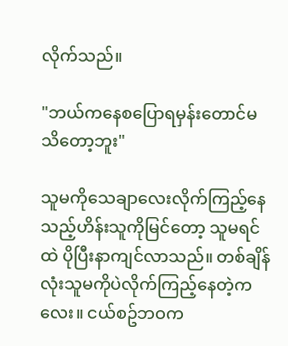လိုက်သည်။

"ဘယ်ကနေစပြောရမှန်းတောင်မသိတော့ဘူး"

သူမကိုသေချာလေးလိုက်ကြည့်နေသည့်ဟိန်းသူကိုမြင်တော့ သူမရင်ထဲ ပိုပြီးနာကျင်လာသည်။ တစ်ချိန်လုံးသူမကိုပဲလိုက်ကြည့်နေတဲ့ကလေး။ ငယ်စဥ်ဘဝက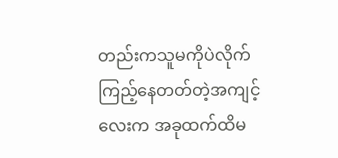တည်းကသူမကိုပဲလိုက်ကြည့်နေတတ်တဲ့အကျင့်လေးက အခုထက်ထိမ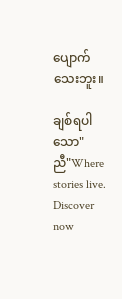ပျောက်သေးဘူး။

ချစ်ရပါသော"ညီ"Where stories live. Discover now